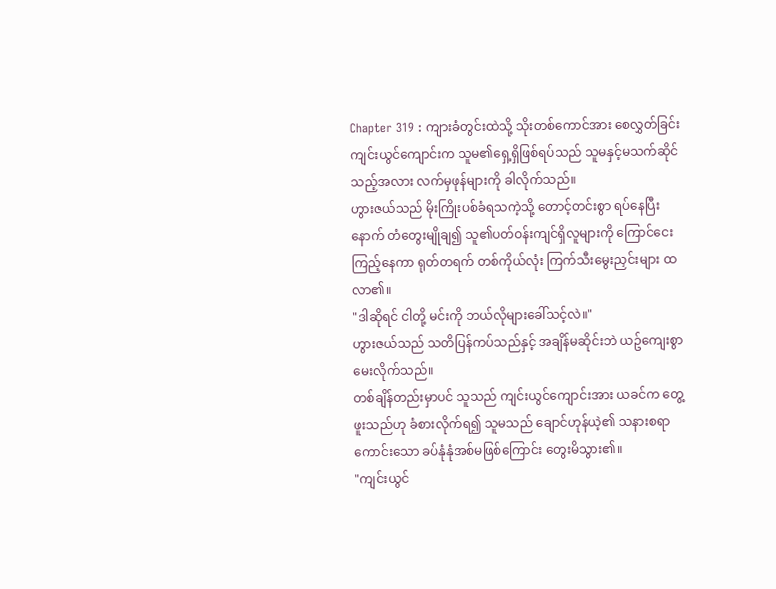Chapter 319 : ကျားခံတွင်းထဲသို့ သိုးတစ်ကောင်အား စေလွှတ်ခြင်း
ကျင်းယွင်ကျောင်းက သူမ၏ရှေ့ရှိဖြစ်ရပ်သည် သူမနှင့်မသက်ဆိုင်သည့်အလား လက်မှဖုန်များကို ခါလိုက်သည်။
ဟွားဇယ်သည် မိုးကြိုးပစ်ခံရသကဲ့သို့ တောင့်တင်းစွာ ရပ်နေပြီးနောက် တံတွေးမျိုချ၍ သူ၏ပတ်ဝန်းကျင်ရှိလူများကို ကြောင်ငေးကြည့်နေကာ ရုတ်တရက် တစ်ကိုယ်လုံး ကြက်သီးမွေးညှင်းများ ထလာ၏။
"ဒါဆိုရင် ငါတို့ မင်းကို ဘယ်လိုများခေါ်သင့်လဲ။"
ဟွားဇယ်သည် သတိပြန်ကပ်သည်နှင့် အချိန်မဆိုင်းဘဲ ယဥ်ကျေးစွာ မေးလိုက်သည်။
တစ်ချိန်တည်းမှာပင် သူသည် ကျင်းယွင်ကျောင်းအား ယခင်က တွေ့ဖူးသည်ဟု ခံစားလိုက်ရ၍ သူမသည် ချောင်ဟုန်ယဲ့၏ သနားစရာကောင်းသော ခပ်နုံနုံအစ်မဖြစ်ကြောင်း တွေးမိသွား၏။
"ကျင်းယွင်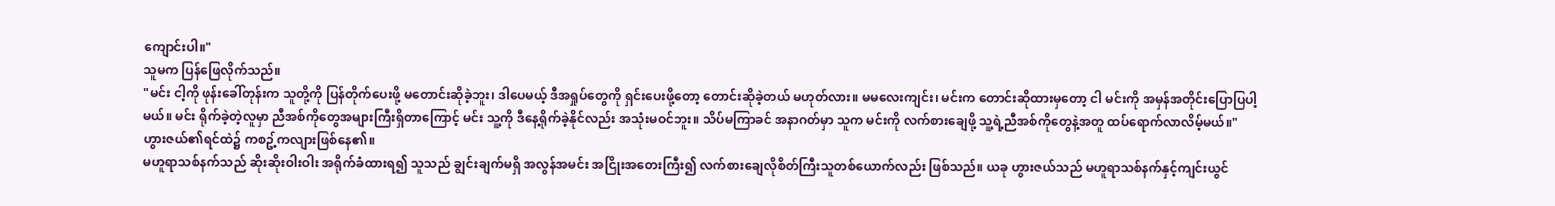ကျောင်းပါ။"
သူမက ပြန်ဖြေလိုက်သည်။
"မင်း ငါ့ကို ဖုန်းခေါ်တုန်းက သူတို့ကို ပြန်တိုက်ပေးဖို့ မတောင်းဆိုခဲ့ဘူး၊ ဒါပေမယ့် ဒီအရှုပ်တွေကို ရှင်းပေးဖို့တော့ တောင်းဆိုခဲ့တယ် မဟုတ်လား။ မမလေးကျင်း၊ မင်းက တောင်းဆိုထားမှတော့ ငါ မင်းကို အမှန်အတိုင်းပြောပြပါ့မယ်။ မင်း ရိုက်ခဲ့တဲ့လူမှာ ညီအစ်ကိုတွေအများကြီးရှိတာကြောင့် မင်း သူ့ကို ဒီနေ့ရိုက်ခဲ့နိုင်လည်း အသုံးမဝင်ဘူး။ သိပ်မကြာခင် အနာဂတ်မှာ သူက မင်းကို လက်စားချေဖို့ သူ့ရဲ့ညီအစ်ကိုတွေနဲ့အတူ ထပ်ရောက်လာလိမ့်မယ်။"
ဟွားဇယ်၏ရင်ထဲ၌ ကစဥ့်ကလျားဖြစ်နေ၏။
မဟူရာသစ်နက်သည် ဆိုးဆိုးဝါးဝါး အရိုက်ခံထားရ၍ သူသည် ချွင်းချက်မရှိ အလွန်အမင်း အငြိုးအတေးကြီး၍ လက်စားချေလိုစိတ်ကြီးသူတစ်ယောက်လည်း ဖြစ်သည်။ ယခု ဟွားဇယ်သည် မဟူရာသစ်နက်နှင့်ကျင်းယွင်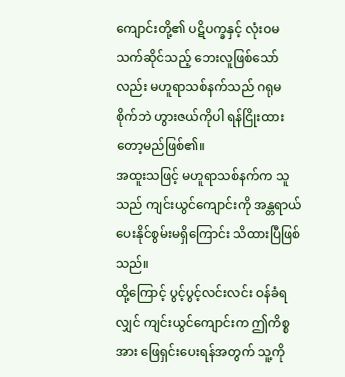ကျောင်းတို့၏ ပဋိပက္ခနှင့် လုံးဝမသက်ဆိုင်သည့် ဘေးလူဖြစ်သော်လည်း မဟူရာသစ်နက်သည် ဂရုမစိုက်ဘဲ ဟွားဇယ်ကိုပါ ရန်ငြိုးထားတော့မည်ဖြစ်၏။
အထူးသဖြင့် မဟူရာသစ်နက်က သူသည် ကျင်းယွင်ကျောင်းကို အန္တရာယ်ပေးနိုင်စွမ်းမရှိကြောင်း သိထားပြီဖြစ်သည်။
ထို့ကြောင့် ပွင့်ပွင့်လင်းလင်း ဝန်ခံရလျှင် ကျင်းယွင်ကျောင်းက ဤကိစ္စအား ဖြေရှင်းပေးရန်အတွက် သူ့ကို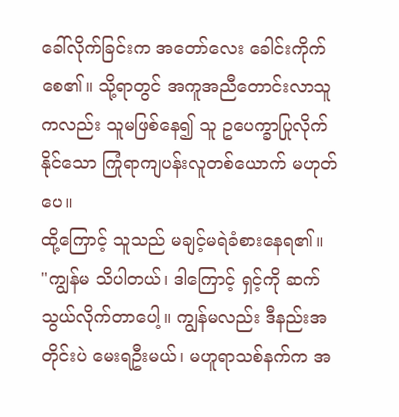ခေါ်လိုက်ခြင်းက အတော်လေး ခေါင်းကိုက်စေ၏။ သို့ရာတွင် အကူအညီတောင်းလာသူကလည်း သူမဖြစ်နေ၍ သူ ဥပေက္ခာပြုလိုက်နိုင်သော ကြုံရာကျပန်းလူတစ်ယောက် မဟုတ်ပေ။
ထို့ကြောင့် သူသည် မချင့်မရဲခံစားနေရ၏။
"ကျွန်မ သိပါတယ်၊ ဒါကြောင့် ရှင့်ကို ဆက်သွယ်လိုက်တာပေါ့။ ကျွန်မလည်း ဒီနည်းအတိုင်းပဲ မေးရဦးမယ်၊ မဟူရာသစ်နက်က အ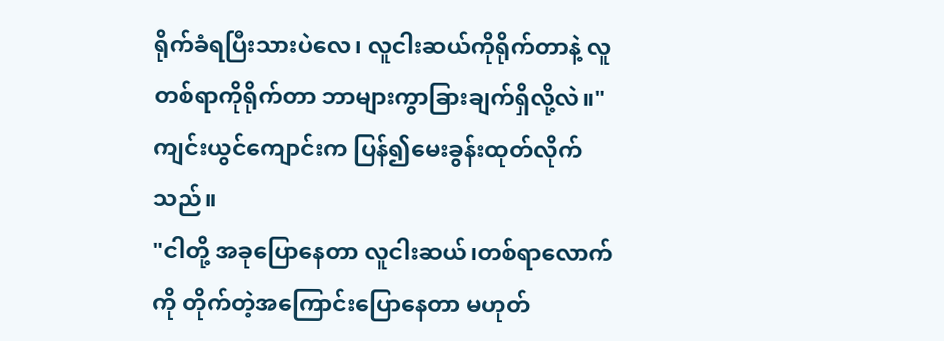ရိုက်ခံရပြီးသားပဲလေ၊ လူငါးဆယ်ကိုရိုက်တာနဲ့ လူတစ်ရာကိုရိုက်တာ ဘာများကွာခြားချက်ရှိလို့လဲ။"
ကျင်းယွင်ကျောင်းက ပြန်၍မေးခွန်းထုတ်လိုက်သည်။
"ငါတို့ အခုပြောနေတာ လူငါးဆယ်၊တစ်ရာလောက်ကို တိုက်တဲ့အကြောင်းပြောနေတာ မဟုတ်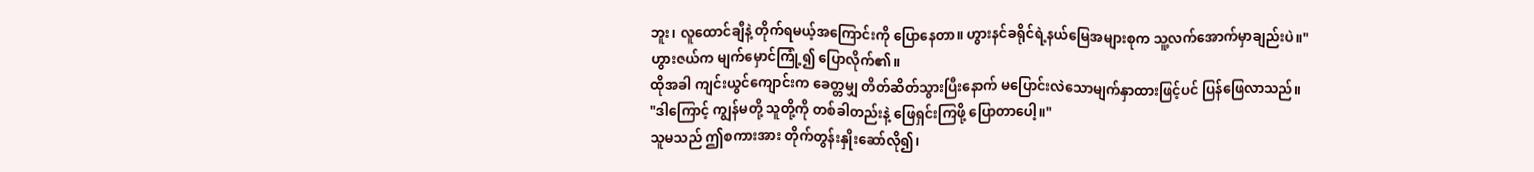ဘူး၊ လူထောင်ချီနဲ့ တိုက်ရမယ့်အကြောင်းကို ပြောနေတာ။ ဟွားနင်ခရိုင်ရဲ့နယ်မြေအများစုက သူ့လက်အောက်မှာချည်းပဲ။"
ဟွားဇယ်က မျက်မှောင်ကြုံ့၍ ပြောလိုက်၏။
ထိုအခါ ကျင်းယွင်ကျောင်းက ခေတ္တမျှ တိတ်ဆိတ်သွားပြီးနောက် မပြောင်းလဲသောမျက်နှာထားဖြင့်ပင် ပြန်ဖြေလာသည်။
"ဒါကြောင့် ကျွန်မတို့ သူတို့ကို တစ်ခါတည်းနဲ့ ဖြေရှင်းကြဖို့ ပြောတာပေါ့။"
သူမသည် ဤစကားအား တိုက်တွန်းနှိုးဆော်လို၍၊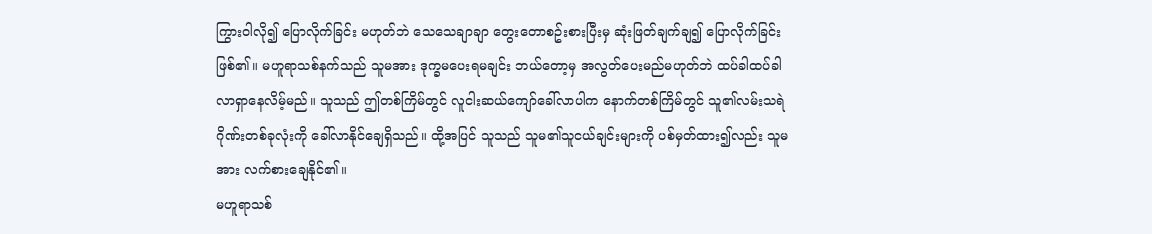ကြွားဝါလို၍ ပြောလိုက်ခြင်း မဟုတ်ဘဲ သေသေချာချာ တွေးတောစဥ်းစားပြီးမှ ဆုံးဖြတ်ချက်ချ၍ ပြောလိုက်ခြင်းဖြစ်၏။ မဟူရာသစ်နက်သည် သူမအား ဒုက္ခမပေးရမချင်း ဘယ်တော့မှ အလွတ်ပေးမည်မဟုတ်ဘဲ ထပ်ခါထပ်ခါ လာရှာနေလိမ့်မည်။ သူသည် ဤတစ်ကြိမ်တွင် လူငါးဆယ်ကျော်ခေါ်လာပါက နောက်တစ်ကြိမ်တွင် သူ၏လမ်းသရဲဂိုဏ်းတစ်ခုလုံးကို ခေါ်လာနိုင်ချေရှိသည်။ ထို့အပြင် သူသည် သူမ၏သူငယ်ချင်းများကို ပစ်မှတ်ထား၍လည်း သူမအား လက်စားချေနိုင်၏။
မဟူရာသစ်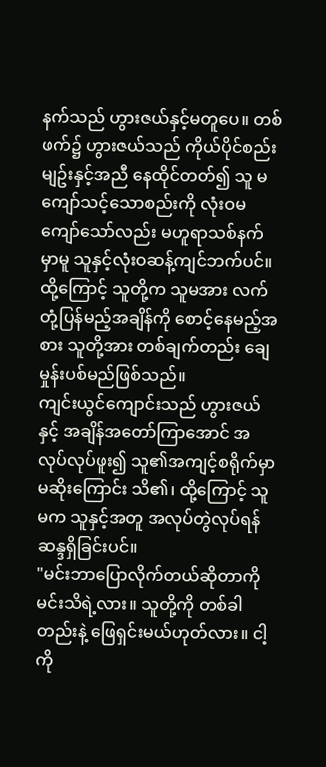နက်သည် ဟွားဇယ်နှင့်မတူပေ။ တစ်ဖက်၌ ဟွားဇယ်သည် ကိုယ်ပိုင်စည်းမျဥ်းနှင့်အညီ နေထိုင်တတ်၍ သူ မကျော်သင့်သောစည်းကို လုံးဝမကျော်သော်လည်း မဟူရာသစ်နက်မှာမူ သူနှင့်လုံးဝဆန့်ကျင်ဘက်ပင်။
ထို့ကြောင့် သူတို့က သူမအား လက်တုံ့ပြန်မည့်အချိန်ကို စောင့်နေမည့်အစား သူတို့အား တစ်ချက်တည်း ချေမှုန်းပစ်မည်ဖြစ်သည်။
ကျင်းယွင်ကျောင်းသည် ဟွားဇယ်နှင့် အချိန်အတော်ကြာအောင် အလုပ်လုပ်ဖူး၍ သူ၏အကျင့်စရိုက်မှာ မဆိုးကြောင်း သိ၏၊ ထို့ကြောင့် သူမက သူနှင့်အတူ အလုပ်တွဲလုပ်ရန် ဆန္ဒရှိခြင်းပင်။
"မင်းဘာပြောလိုက်တယ်ဆိုတာကို မင်းသိရဲ့လား။ သူတို့ကို တစ်ခါတည်းနဲ့ ဖြေရှင်းမယ်ဟုတ်လား။ ငါ့ကို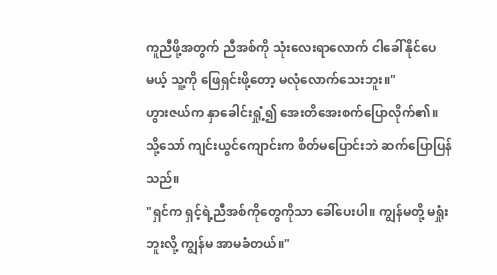ကူညီဖို့အတွက် ညီအစ်ကို သုံးလေးရာလောက် ငါခေါ်နိုင်ပေမယ့် သူ့ကို ဖြေရှင်းဖို့တော့ မလုံလောက်သေးဘူး။"
ဟွားဇယ်က နှာခေါင်းရှုံ့၍ အေးတိအေးစက်ပြောလိုက်၏။
သို့သော် ကျင်းယွင်ကျောင်းက စိတ်မပြောင်းဘဲ ဆက်ပြောပြန်သည်။
"ရှင်က ရှင့်ရဲ့ညီအစ်ကိုတွေကိုသာ ခေါ်ပေးပါ။ ကျွန်မတို့ မရှုံးဘူးလို့ ကျွန်မ အာမခံတယ်။"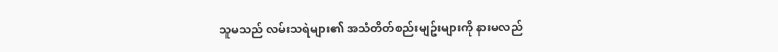သူမသည် လမ်းသရဲများ၏ အသံတိတ်စည်းမျဥ်းများကို နားမလည်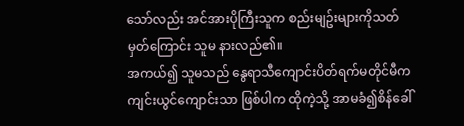သော်လည်း အင်အားပိုကြီးသူက စည်းမျဥ်းများကိုသတ်မှတ်ကြောင်း သူမ နားလည်၏။
အကယ်၍ သူမသည် နွေရာသီကျောင်းပိတ်ရက်မတိုင်မီက ကျင်းယွင်ကျောင်းသာ ဖြစ်ပါက ထိုကဲ့သို့ အာမခံ၍စိန်ခေါ်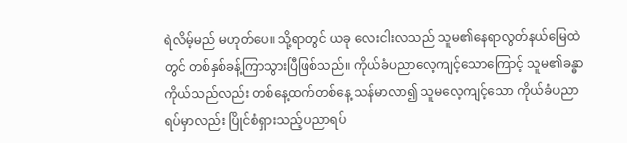ရဲလိမ့်မည် မဟုတ်ပေ။ သို့ရာတွင် ယခု လေးငါးလသည် သူမ၏နေရာလွတ်နယ်မြေထဲတွင် တစ်နှစ်ခန့်ကြာသွားပြီဖြစ်သည်။ ကိုယ်ခံပညာလေ့ကျင့်သောကြောင့် သူမ၏ခန္ဓာကိုယ်သည်လည်း တစ်နေ့ထက်တစ်နေ့ သန်မာလာ၍ သူမလေ့ကျင့်သော ကိုယ်ခံပညာရပ်မှာလည်း ပြိုင်စံရှားသည့်ပညာရပ်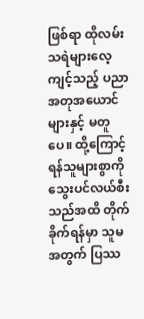ဖြစ်ရာ ထိုလမ်းသရဲများလေ့ကျင့်သည့် ပညာအတုအယောင်များနှင့် မတူပေ။ ထို့ကြောင့် ရန်သူများစွာကို သွေးပင်လယ်စီးသည်အထိ တိုက်ခိုက်ရန်မှာ သူမအတွက် ပြဿ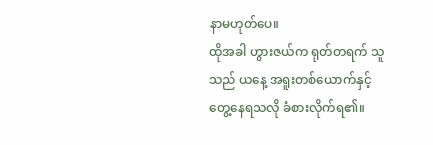နာမဟုတ်ပေ။
ထိုအခါ ဟွားဇယ်က ရုတ်တရက် သူသည် ယနေ့ အရူးတစ်ယောက်နှင့် တွေ့နေရသလို ခံစားလိုက်ရ၏။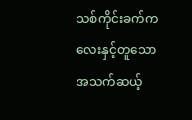သစ်ကိုင်းခက်ကလေးနှင့်တူသော အသက်ဆယ့်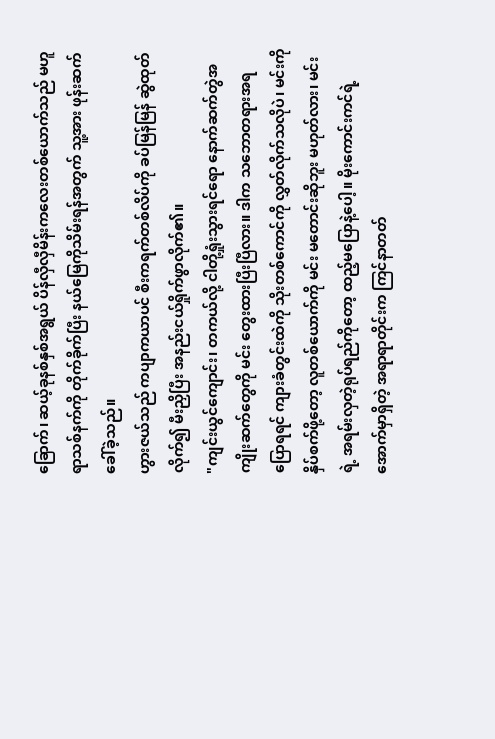ခြောက်၊ ဆယ့်ခုနစ်နှစ်အရွယ် ပိန်လှီလှီမိန်းကလေးတစ်ယောက်သည် မဟူရာသစ်နက်ကို တိုက်ခိုက်ပြီး နယ်မြေကိုသိမ်းရန်အတွက် သူ့အား ဖုန်းဆက်ခေါ်ခဲ့သည်။
ဟွားဇယ်သည် ကပျာကယာပင် စီးကရက်တစ်လိပ်ကို ခပ်မြန်မြန် ဆွဲထုတ်လိုက်၍ မီးညှိပြီး အနည်းငယ်ရှိုက်ဖွာလိုက်၏။
"ကျင်းယွင်ကျောင်း၊ တကယ်လို့ ငါတို့ရှုံးသွားရင်ရော နောက်ဆက်တွဲအကျိုးဆက်တွေကို မင်း တွေးထားပြီးပြီလား။ ဒါက သဘောတရားအရပြောရရင် ကျားခံတွင်းထဲကို သိုးတစ်ကောင်ကို လွှတ်လိုက်သလိုပဲ၊ မင်းကို နှိပ်စက်ဖို့တော့ လူတစ်ယောက်ကို မင်း မတောင်းဆိုဘူး မဟုတ်လား၊ မင်းရဲ့ အရမ်းလှတဲ့ရုပ်ရည်ကိုတော့ ထည့်မပြောနဲ့ပေါ့။ မိုးကောင်းကင်ရဲ့အောက်မှာရှိတဲ့ အရာရာတိုင်းက ကြင်နာတတ်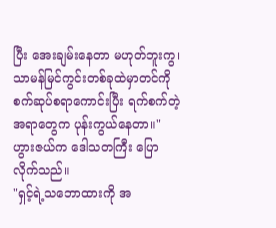ပြီး အေးချမ်းနေတာ မဟုတ်ဘူးကွ၊ သာမန်မြင်ကွင်းတစ်ခုထဲမှာတင်ကို စက်ဆုပ်စရာကောင်းပြီး ရက်စက်တဲ့အရာတွေက ပုန်းကွယ်နေတာ။"
ဟွားဇယ်က ဒေါသတကြီး ပြောလိုက်သည်။
"ရှင့်ရဲ့သဘောထားကို အ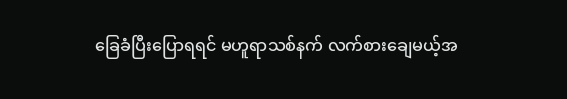ခြေခံပြီးပြောရရင် မဟူရာသစ်နက် လက်စားချေမယ့်အ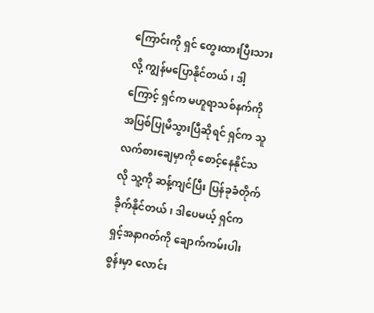ကြောင်းကို ရှင် တွေးထားပြီးသားလို့ ကျွန်မပြောနိုင်တယ်၊ ဒါ့ကြောင့် ရှင်က မဟူရာသစ်နက်ကို အပြစ်ပြုမိသွားပြီဆိုရင် ရှင်က သူလက်စားချေမှာကို စောင့်နေနိုင်သလို သူ့ကို ဆန့်ကျင်ပြီး ပြန်ခုခံတိုက်ခိုက်နိုင်တယ်၊ ဒါပေမယ့် ရှင်က ရှင့်အနာဂတ်ကို ချောက်ကမ်းပါးစွန်းမှာ လောင်း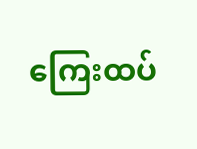ကြေးထပ်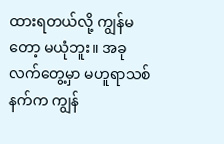ထားရတယ်လို့ ကျွန်မတော့ မယုံဘူး။ အခု လက်တွေ့မှာ မဟူရာသစ်နက်က ကျွန်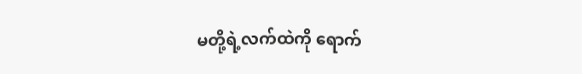မတို့ရဲ့လက်ထဲကို ရောက်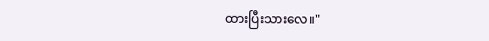ထားပြီးသားလေ။"